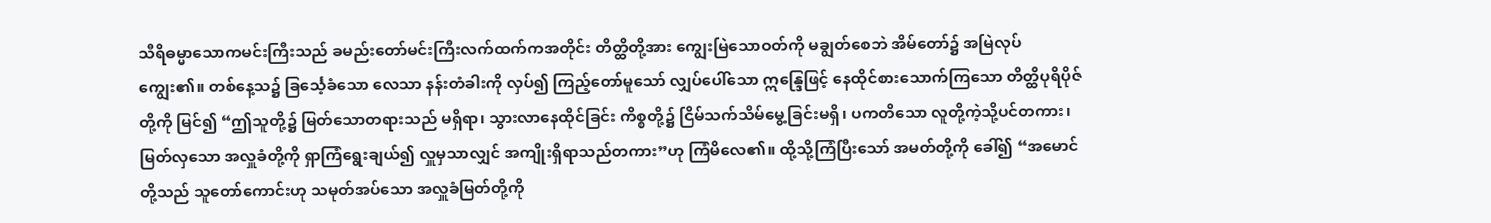သီရိဓမ္မာသောကမင်းကြီးသည် ခမည်းတော်မင်းကြီးလက်ထက်ကအတိုင်း တိတ္ထိတို့အား ကျွေးမြဲသောဝတ်ကို မချွတ်စေဘဲ အိမ်တော်၌ အမြဲလုပ်ကျွေး၏။ တစ်နေ့သ၌ ခြင်္သေ့ခံသော လေသာ နန်းတံခါးကို လှပ်၍ ကြည့်တော်မူသော် လျှပ်ပေါ်သော ဣန္ဒြေဖြင့် နေထိုင်စားသောက်ကြသော တိတ္ထိပုရိပိုဇ်တို့ကို မြင်၍ “ဤသူတို့၌ မြတ်သောတရားသည် မရှိရာ၊ သွားလာနေထိုင်ခြင်း ကိစ္စတို့၌ ငြိမ်သက်သိမ်မွေ့ခြင်းမရှိ၊ ပကတိသော လူတို့ကဲ့သို့ပင်တကား၊ မြတ်လှသော အလှူခံတို့ကို ရှာကြံရွေးချယ်၍ လှူမှသာလျှင် အကျိုးရှိရာသည်တကား”ဟု ကြံမိလေ၏။ ထို့သို့ကြံပြီးသော် အမတ်တို့ကို ခေါ်၍ “အမောင်တို့သည် သူတော်ကောင်းဟု သမုတ်အပ်သော အလှူခံမြတ်တို့ကို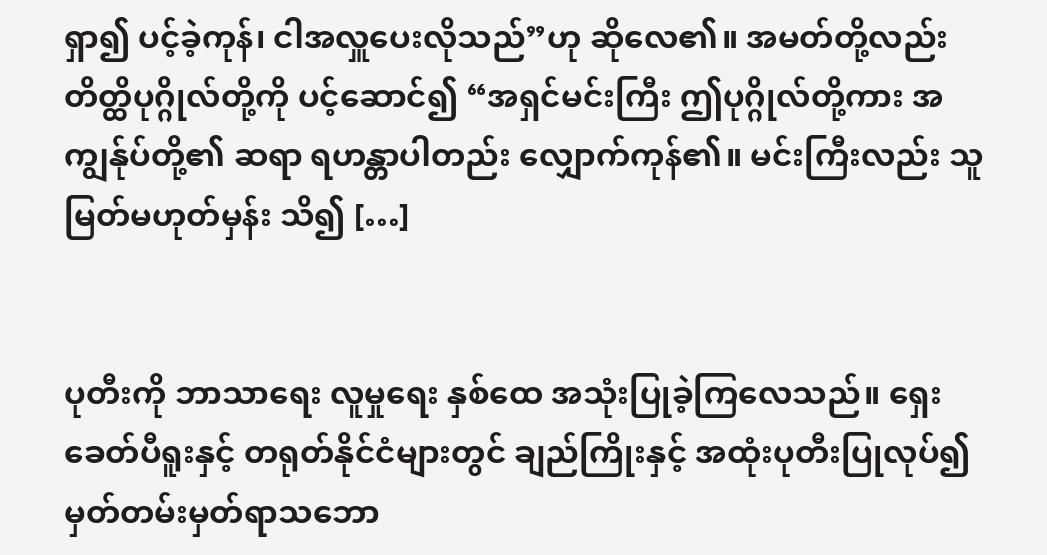ရှာ၍ ပင့်ခဲ့ကုန်၊ ငါအလှူပေးလိုသည်”ဟု ဆိုလေ၏။ အမတ်တို့လည်း တိတ္ထိပုဂ္ဂိုလ်တို့ကို ပင့်ဆောင်၍ “အရှင်မင်းကြီး ဤပုဂ္ဂိုလ်တို့ကား အကျွန်ုပ်တို့၏ ဆရာ ရဟန္တာပါတည်း လျှောက်ကုန်၏။ မင်းကြီးလည်း သူမြတ်မဟုတ်မှန်း သိ၍ […]


ပုတီးကို ဘာသာရေး လူမှုရေး နှစ်ထေ အသုံးပြုခဲ့ကြလေသည်။ ရှေးခေတ်ပီရူးနှင့် တရုတ်နိုင်ငံများတွင် ချည်ကြိုးနှင့် အထုံးပုတီးပြုလုပ်၍ မှတ်တမ်းမှတ်ရာသဘော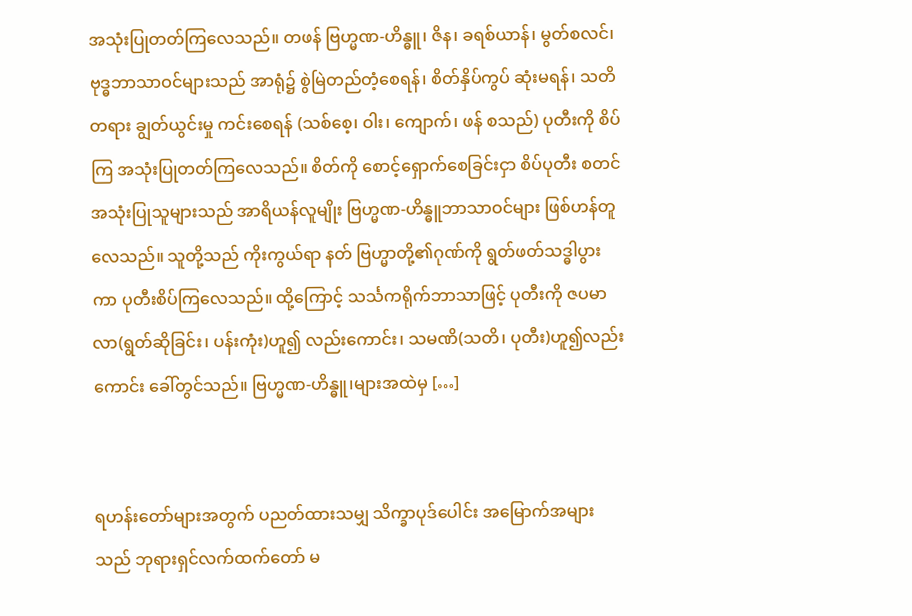အသုံးပြုတတ်ကြလေသည်။ တဖန် ဗြဟ္မဏ-ဟိန္ဓူ၊ ဇိန၊ ခရစ်ယာန်၊ မွတ်စလင်၊ ဗုဒ္ဓဘာသာဝင်များသည် အာရုံ၌ စွဲမြဲတည်တံ့စေရန်၊ စိတ်နှိပ်ကွပ် ဆုံးမရန်၊ သတိတရား ချွတ်ယွင်းမှု ကင်းစေရန် (သစ်စေ့၊ ဝါး၊ ကျောက်၊ ဖန် စသည်) ပုတီးကို စိပ်ကြ အသုံးပြုတတ်ကြလေသည်။ စိတ်ကို စောင့်ရှောက်စေခြင်းငှာ စိပ်ပုတီး စတင်အသုံးပြုသူများသည် အာရိယန်လူမျိုး ဗြဟ္မဏ-ဟိန္ဓူဘာသာဝင်များ ဖြစ်ဟန်တူလေသည်။ သူတို့သည် ကိုးကွယ်ရာ နတ် ဗြဟ္မာတို့၏ဂုဏ်ကို ရွတ်ဖတ်သဒ္ဓါပွားကာ ပုတီးစိပ်ကြလေသည်။ ထို့ကြောင့် သင်္သကရိုက်ဘာသာဖြင့် ပုတီးကို ဇပမာလာ(ရွတ်ဆိုခြင်း၊ ပန်းကုံး)ဟူ၍ လည်းကောင်း၊ သမဏိ(သတိ၊ ပုတီး)ဟူ၍လည်းကောင်း ခေါ်တွင်သည်။ ဗြဟ္မဏ-ဟိန္ဓူ၊များအထဲမှ […]


ရဟန်းတော်များအတွက် ပညတ်ထားသမျှ သိက္ခာပုဒ်ပေါင်း အမြောက်အများသည် ဘုရားရှင်လက်ထက်တော် မ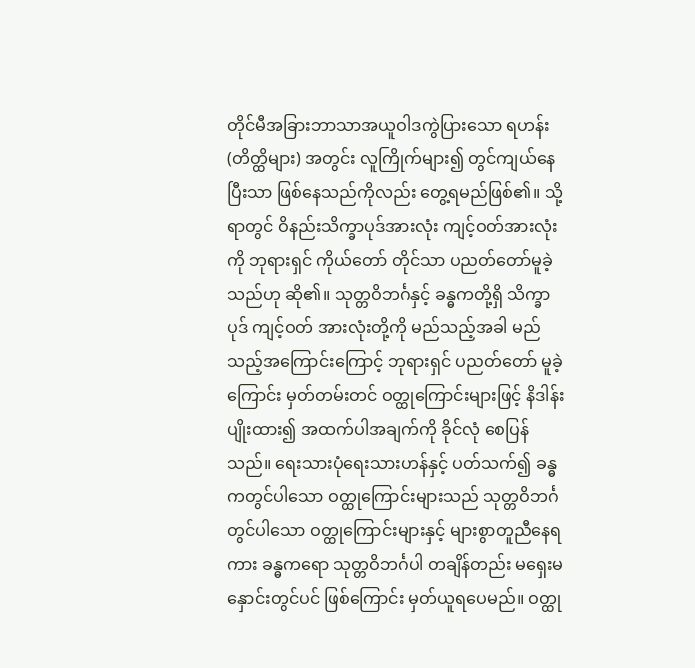တိုင်မီအခြားဘာသာအယူဝါဒကွဲပြားသော ရဟန်း(တိတ္ထိများ) အတွင်း လူကြိုက်များ၍ တွင်ကျယ်နေပြီးသာ ဖြစ်နေသည်ကိုလည်း တွေ့ရမည်ဖြစ်၏။ သို့ရာတွင် ဝိနည်းသိက္ခာပုဒ်အားလုံး ကျင့်ဝတ်အားလုံးကို ဘုရားရှင် ကိုယ်တော် တိုင်သာ ပညတ်တော်မူခဲ့သည်ဟု ဆို၏။ သုတ္တဝိဘင်္ဂနှင့် ခန္ဓကတို့ရှိ သိက္ခာပုဒ် ကျင့်ဝတ် အားလုံးတို့ကို မည်သည့်အခါ မည်သည့်အကြောင်းကြောင့် ဘုရားရှင် ပညတ်တော် မူခဲ့ကြောင်း မှတ်တမ်းတင် ဝတ္ထုကြောင်းများဖြင့် နိဒါန်းပျိုးထား၍ အထက်ပါအချက်ကို ခိုင်လုံ စေပြန်သည်။ ရေးသားပုံရေးသားဟန်နှင့် ပတ်သက်၍ ခန္ဓကတွင်ပါသော ဝတ္ထုကြောင်းများသည် သုတ္တဝိဘင်္ဂတွင်ပါသော ဝတ္ထုကြောင်းများနှင့် များစွာတူညီနေရကား ခန္ဓကရော သုတ္တဝိဘင်္ဂပါ တချိန်တည်း မရှေးမနှောင်းတွင်ပင် ဖြစ်ကြောင်း မှတ်ယူရပေမည်။ ဝတ္ထု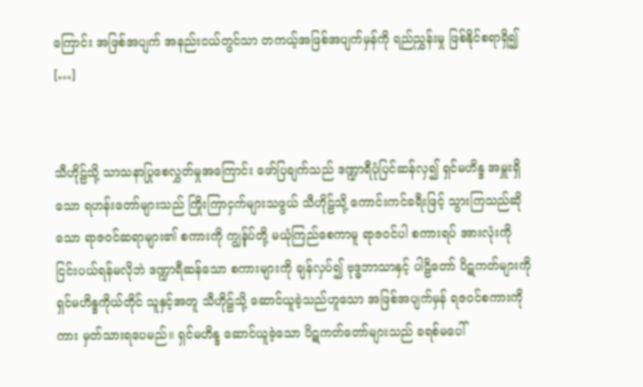ကြောင်း အဖြစ်အပျက် အနည်းငယ်တွင်သာ တကယ့်အဖြစ်အပျက်မှန်ကို ရည်ညွှန်းမှု ဖြစ်နိုင်စရာရှိ၍ […]


သီဟိုဠ်သို့ သာသနာပြုစေလွှတ်မှုအကြောင်း ဖော်ပြချက်သည် ဒဏ္ဍာရီပုံပြင်ဆန်လှ၍ ရှင်မဟိန္ဒ အမှူးရှိသော ရဟန်းတော်များသည် ကြိုးကြာငှက်များသဖွယ် သီဟိုဠ်သို့ ကောင်းကင်ခရီးဖြင့် သွားကြသည်ဆိုသော ရာဇဝင်ဆရာများ၏ စကားကို ကျွန်ုပ်တို့ မယုံကြည်စေကာမူ ရာဇဝင်ပါ စကားရပ် အားလုံးကို ငြင်းပယ်ရန်မလိုဘဲ ဒဏ္ဍာရီဆန်သော စကားများကို ချန်လှပ်၍ ဗုဒ္ဓဘာသာနှင့် ပါဠိတော် ပိဋကတ်များကို ရှင်မဟိန္ဒကိုယ်တိုင် သူနှင့်အတူ သီဟိုဠ်သို့ ဆောင်ယူခဲ့သည်ဟူသော အဖြစ်အပျက်မှန် ရဇဝင်စကားကိုကား မှတ်သားရပေမည်။ ရှင်မဟိန္ဒ ဆောင်ယူခဲ့သော ပိဋကတ်တော်များသည် ခရစ်မပေါ်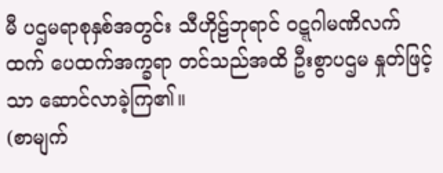မီ ပဌမရာစုနှစ်အတွင်း သီဟိုဠ်ဘုရာင် ဝဋ္ဋဂါမဏိလက်ထက် ပေထက်အက္ခရာ တင်သည်အထိ ဦးစွာပဌမ နှုတ်ဖြင့်သာ ဆောင်လာခဲ့ကြ၏။                                     (စာမျက်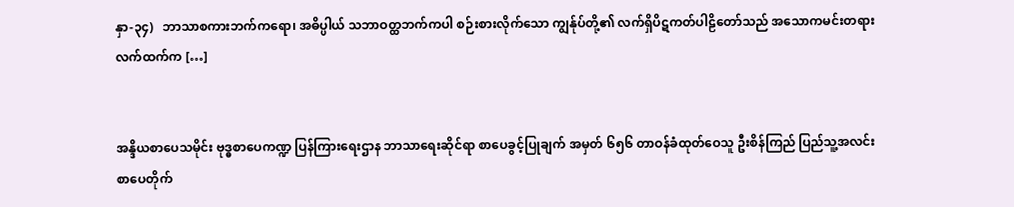နှာ-၃၄)   ဘာသာစကားဘက်ကရော၊ အဓိပ္ပါယ် သဘာဝတ္ထဘက်ကပါ စဉ်းစားလိုက်သော ကျွန်ုပ်တို့၏ လက်ရှိပိဋကတ်ပါဠိတော်သည် အသောကမင်းတရား လက်ထက်က […]


အန္ဒိယစာပေသမိုင်း ဗုဒ္ဓစာပေကဏ္ဍ ပြန်ကြားရေးဌာန ဘာသာရေးဆိုင်ရာ စာပေခွင့်ပြုချက် အမှတ် ၆၅၆ တာဝန်ခံထုတ်ဝေသူ ဦးစိန်ကြည် ပြည်သူ့အလင်းစာပေတိုက်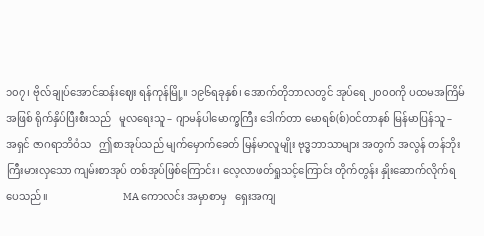၁၀၇၊ ဗိုလ်ချုပ်အောင်ဆန်းဈေး ရန်ကုန်မြို့။ ၁၉၆ရခုနှစ်၊ အောက်တိုဘာလတွင် အုပ်ရေ ၂၀၀ဝကို ပထမအကြိမ်အဖြစ် ရိုက်နှိပ်ပြီးစီးသည်   မူလရေးသူ – ဂျာမန်ပါမောက္ခကြီး ဒေါက်တာ မောရစ်(စ်)ဝင်တာနစ် မြန်မာပြန်သူ – အရှင် ဇာဂရာဘိဝံသ   ဤစာအုပ်သည် မျက်မှောက်ခေတ် မြန်မာလူမျိုး ဗုဒ္ဓဘာသာများ အတွက် အလွန် တန်ဘိုး ကြီးမားလှသော ကျမ်းစာအုပ် တစ်အုပ်ဖြစ်ကြောင်း၊ လေ့လာဖတ်ရှုသင့်ကြောင်း တိုက်တွန်း နှိုးဆောက်လိုက်ရပေသည်။                             MA ကောလင်း အမှာစာမှ   ရှေးအကျ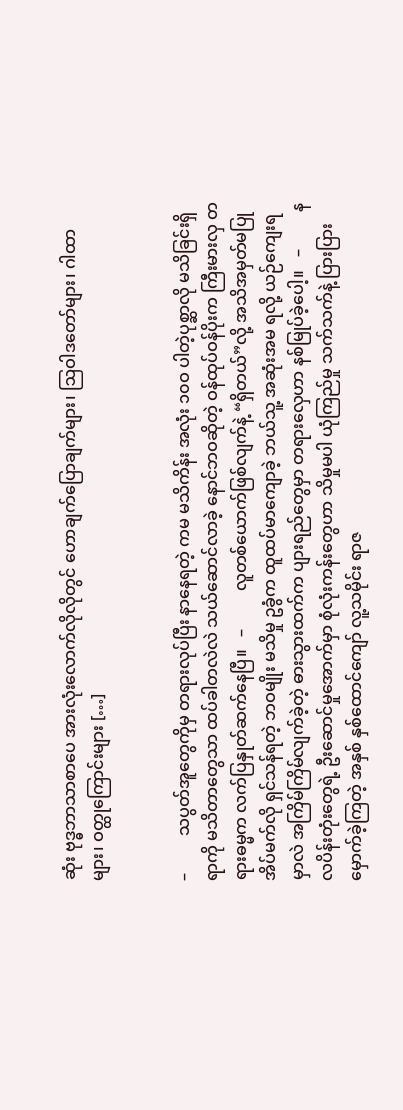ဆုံး ဗုဒ္ဓဘာသာစာပေ အားလုံးလောက်လိုလိုတွင် ဟောချက်ပြောချက်များ၊ ဩဝါဒတော်များ၊ ဂါထာများ၊ ဝတ္ထုကြောင်းများ […]


–         သပွတ်အူတွေကိုမှ တရားလုပ်ပြီး နာနေရတဲ့ ကမ မသိကိန်း အလုံး ၁၀ဝ ပါတဲ့ပုစ္ဆာလို မသိခြင်းရှိရာကို မသိတာတွေသာ ထပ်ခါတလဲလဲ သယ်ဆောင်လာခဲ့ နောင်ဘဝဆိုတဲ့ ဝန်ထုပ်ဝန်ပိုးက ကြီးမားလှ တရားဓမ္မက လက်ပြနှုတ်ဆက်နေပြီ။   –         လူတစ်ယောက်ဖြစ်လျက်နဲ့ “ရှိတယ်”လို့ အသိအမှတ်မပြု အိပ်မက်လို ရှင်သန်ရတဲ့ ဘဝမျိုး မသိမှု ဥခွံက ထူထပ်မာကျောခဲ့ ဘယ်သူ့ အဆုံးအမ ရလို့ ယဉ်ကျေးရမှာလဲ အကြိမ်ကြိမ်လျက်ခဲ့တဲ့ ဓားသွားထက်က ပျားရည်တွေမှာ တရားလှေဟာ နစ်မြုပ်ခဲ့ပေါ့။   –         နလပိန်းတုံးတွေရဲ့ ဦးဆောင်မှုအောက်မှာ စုံလုံးကန်းတွေဟာ သိမှုမပါ ယုံကြည်မှု သက်သက်နဲ့ ပြားပြားမှောက်ခဲ့ကြတဲ့ အနှစ် နှစ်ထောင်ကျော် လူ့သမိုင်း ရာဇ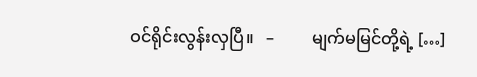ဝင်ရိုင်းလွန်းလှပြီ။   –         မျက်မမြင်တို့ရဲ့ […]